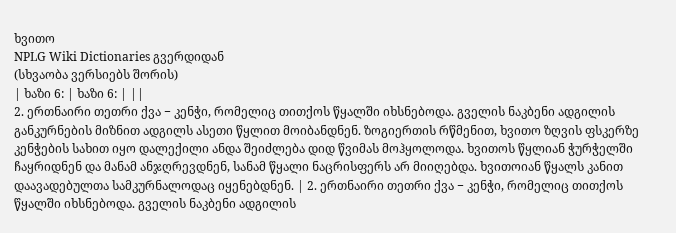ხვითო
NPLG Wiki Dictionaries გვერდიდან
(სხვაობა ვერსიებს შორის)
| ხაზი 6: | ხაზი 6: | ||
2. ერთნაირი თეთრი ქვა − კენჭი, რომელიც თითქოს წყალში იხსნებოდა. გველის ნაკბენი ადგილის განკურნების მიზნით ადგილს ასეთი წყლით მოიბანდნენ. ზოგიერთის რწმენით, ხვითო ზღვის ფსკერზე კენჭების სახით იყო დალექილი ანდა შეიძლება დიდ წვიმას მოჰყოლოდა. ხვითოს წყლიან ჭურჭელში ჩაყრიდნენ და მანამ ანჯღრევდნენ, სანამ წყალი ნაცრისფერს არ მიიღებდა. ხვითოიან წყალს კანით დაავადებულთა სამკურნალოდაც იყენებდნენ. | 2. ერთნაირი თეთრი ქვა − კენჭი, რომელიც თითქოს წყალში იხსნებოდა. გველის ნაკბენი ადგილის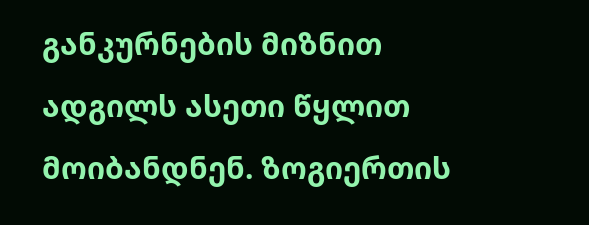განკურნების მიზნით ადგილს ასეთი წყლით მოიბანდნენ. ზოგიერთის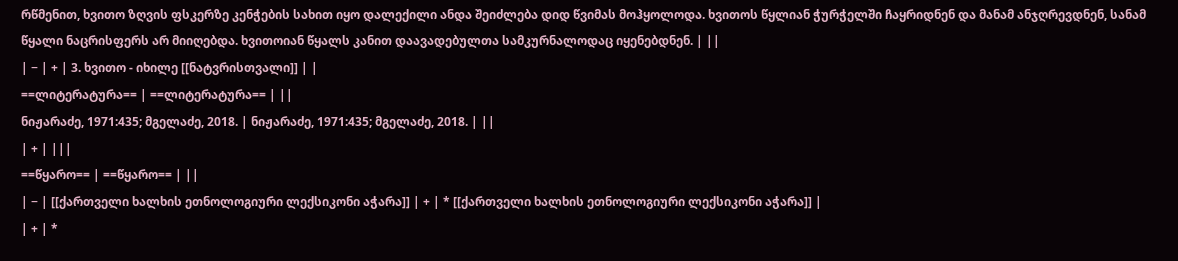რწმენით, ხვითო ზღვის ფსკერზე კენჭების სახით იყო დალექილი ანდა შეიძლება დიდ წვიმას მოჰყოლოდა. ხვითოს წყლიან ჭურჭელში ჩაყრიდნენ და მანამ ანჯღრევდნენ, სანამ წყალი ნაცრისფერს არ მიიღებდა. ხვითოიან წყალს კანით დაავადებულთა სამკურნალოდაც იყენებდნენ. | ||
| − | + | 3. ხვითო - იხილე [[ნატვრისთვალი]] | |
==ლიტერატურა== | ==ლიტერატურა== | ||
ნიჟარაძე, 1971:435; მგელაძე, 2018. | ნიჟარაძე, 1971:435; მგელაძე, 2018. | ||
| + | |||
==წყარო== | ==წყარო== | ||
| − | [[ქართველი ხალხის ეთნოლოგიური ლექსიკონი აჭარა]] | + | * [[ქართველი ხალხის ეთნოლოგიური ლექსიკონი აჭარა]] |
| + | *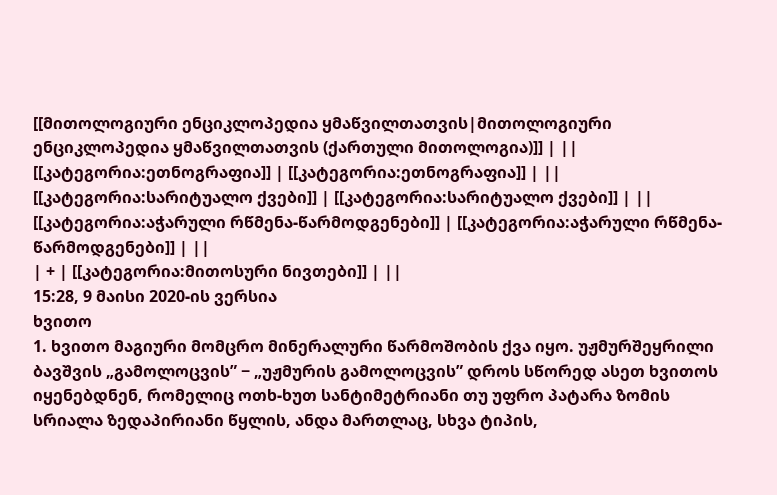[[მითოლოგიური ენციკლოპედია ყმაწვილთათვის|მითოლოგიური ენციკლოპედია ყმაწვილთათვის (ქართული მითოლოგია)]] | ||
[[კატეგორია:ეთნოგრაფია]] | [[კატეგორია:ეთნოგრაფია]] | ||
[[კატეგორია:სარიტუალო ქვები]] | [[კატეგორია:სარიტუალო ქვები]] | ||
[[კატეგორია:აჭარული რწმენა-წარმოდგენები]] | [[კატეგორია:აჭარული რწმენა-წარმოდგენები]] | ||
| + | [[კატეგორია:მითოსური ნივთები]] | ||
15:28, 9 მაისი 2020-ის ვერსია
ხვითო
1. ხვითო მაგიური მომცრო მინერალური წარმოშობის ქვა იყო. უჟმურშეყრილი ბავშვის „გამოლოცვის” − „უჟმურის გამოლოცვის” დროს სწორედ ასეთ ხვითოს იყენებდნენ, რომელიც ოთხ-ხუთ სანტიმეტრიანი თუ უფრო პატარა ზომის სრიალა ზედაპირიანი წყლის, ანდა მართლაც, სხვა ტიპის,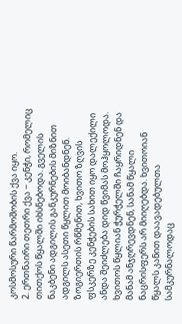კოსმოსური წარმოშობის ქვა იყო.
2. ერთნაირი თეთრი ქვა − კენჭი, რომელიც თითქოს წყალში იხსნებოდა. გველის ნაკბენი ადგილის განკურნების მიზნით ადგილს ასეთი წყლით მოიბანდნენ. ზოგიერთის რწმენით, ხვითო ზღვის ფსკერზე კენჭების სახით იყო დალექილი ანდა შეიძლება დიდ წვიმას მოჰყოლოდა. ხვითოს წყლიან ჭურჭელში ჩაყრიდნენ და მანამ ანჯღრევდნენ, სანამ წყალი ნაცრისფერს არ მიიღებდა. ხვითოიან წყალს კანით დაავადებულთა სამკურნალოდაც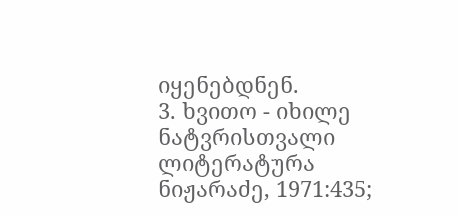იყენებდნენ.
3. ხვითო - იხილე ნატვრისთვალი
ლიტერატურა
ნიჟარაძე, 1971:435;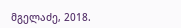მგელაძე, 2018.